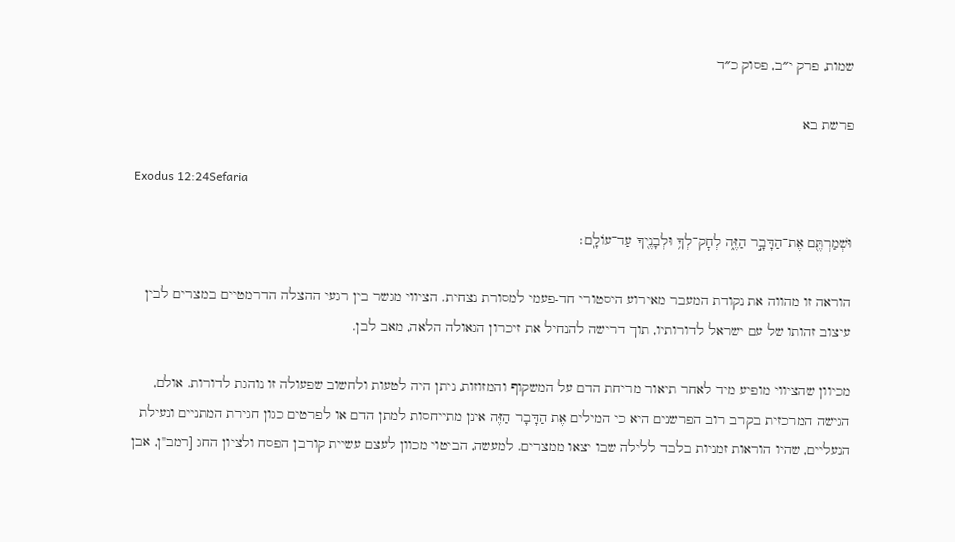שמות, פרק י״ב, פסוק כ״ד

פרשת בא

Exodus 12:24Sefaria

וּשְׁמַרְתֶּ֖ם אֶת־הַדָּבָ֣ר הַזֶּ֑ה לְחׇק־לְךָ֥ וּלְבָנֶ֖יךָ עַד־עוֹלָֽם׃

הוראה זו מהווה את נקודת המעבר מאירוע היסטורי חד-פעמי למסורת נצחית. הציווי מגשר בין רגעי ההצלה הדרמטיים במצרים לבין עיצוב זהותו של עם ישראל לדורותיו, תוך דרישה להנחיל את זיכרון הגאולה הלאה, מאב לבן.

מכיוון שהציווי מופיע מיד לאחר תיאור מריחת הדם על המשקוף והמזוזות, ניתן היה לטעות ולחשוב שפעולה זו נוהגת לדורות. אולם, הגישה המרכזית בקרב רוב הפרשנים היא כי המילים אֶת הַדָּבָר הַזֶּה אינן מתייחסות למתן הדם או לפרטים כגון חגירת המתניים ונעילת הנעליים, שהיו הוראות זמניות בלבד ללילה שבו יצאו ממצרים. למעשה, הביטוי מכוון לעצם עשיית קורבן הפסח ולציון החג [רמב"ן, אבן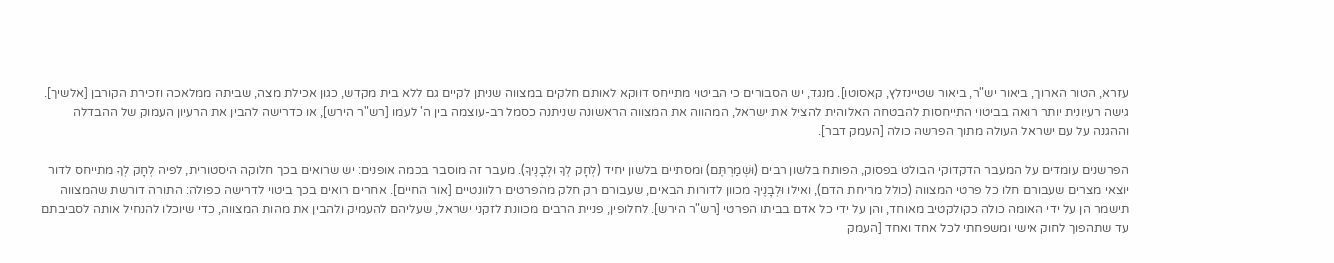עזרא, הטור הארוך, ביאור יש"ר, ביאור שטיינזלץ, קאסוטו]. מנגד, יש הסבורים כי הביטוי מתייחס דווקא לאותם חלקים במצווה שניתן לקיים גם ללא בית מקדש, כגון אכילת מצה, שביתה ממלאכה וזכירת הקורבן [אלשיך]. גישה רעיונית יותר רואה בביטוי התייחסות להבטחה האלוהית להציל את ישראל, המהווה את המצווה הראשונה שניתנה כסמל רב-עוצמה בין ה' לעמו [רש"ר הירש], או כדרישה להבין את הרעיון העמוק של ההבדלה וההגנה על עם ישראל העולה מתוך הפרשה כולה [העמק דבר].

הפרשנים עומדים על המעבר הדקדוקי הבולט בפסוק, הפותח בלשון רבים (וּשְׁמַרְתֶּם) ומסתיים בלשון יחיד (לְחָק לְךָ וּלְבָנֶיךָ). מעבר זה מוסבר בכמה אופנים: יש שרואים בכך חלוקה היסטורית, לפיה לְחָק לְךָ מתייחס לדור יוצאי מצרים שעבורם חלו כל פרטי המצווה (כולל מריחת הדם), ואילו וּלְבָנֶיךָ מכוון לדורות הבאים, שעבורם רק חלק מהפרטים רלוונטיים [אור החיים]. אחרים רואים בכך ביטוי לדרישה כפולה: התורה דורשת שהמצווה תישמר הן על ידי האומה כולה כקולקטיב מאוחד, והן על ידי כל אדם בביתו הפרטי [רש"ר הירש]. לחלופין, פניית הרבים מכוונת לזקני ישראל, שעליהם להעמיק ולהבין את מהות המצווה, כדי שיוכלו להנחיל אותה לסביבתם עד שתהפוך לחוק אישי ומשפחתי לכל אחד ואחד [העמק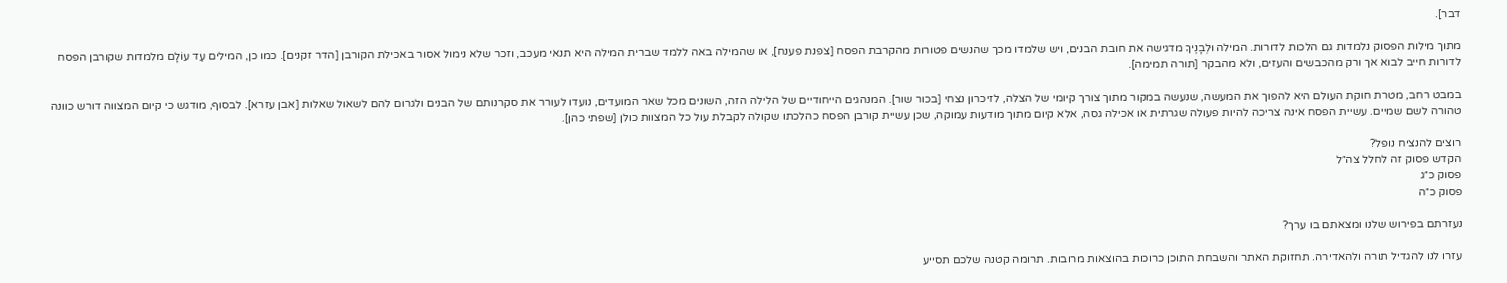דבר].

מתוך מילות הפסוק נלמדות גם הלכות לדורות. המילה וּלְבָנֶיךָ מדגישה את חובת הבנים, ויש שלמדו מכך שהנשים פטורות מהקרבת הפסח [צפנת פענח], או שהמילה באה ללמד שברית המילה היא תנאי מעכב, וזכר שלא נימול אסור באכילת הקורבן [הדר זקנים]. כמו כן, המילים עַד עוֹלָם מלמדות שקורבן הפסח לדורות חייב לבוא אך ורק מהכבשים והעזים, ולא מהבקר [תורה תמימה].

במבט רחב, מטרת חוקת העולם היא להפוך את המעשה, שנעשה במקור מתוך צורך קיומי של הצלה, לזיכרון נצחי [בכור שור]. המנהגים הייחודיים של הלילה הזה, השונים מכל שאר המועדים, נועדו לעורר את סקרנותם של הבנים ולגרום להם לשאול שאלות [אבן עזרא]. לבסוף, מודגש כי קיום המצווה דורש כוונה טהורה לשם שמיים. עשיית הפסח אינה צריכה להיות פעולה שגרתית או אכילה גסה, אלא קיום מתוך מודעות עמוקה, שכן עשיית קורבן הפסח כהלכתו שקולה לקבלת עול כל המצוות כולן [שפתי כהן].

רוצים להנציח נופל?
הקדש פסוק זה לחלל צה״ל
פסוק כ״ג
פסוק כ״ה

נעזרתם בפירוש שלנו ומצאתם בו ערך?

עזרו לנו להגדיל תורה ולהאדירה. תחזוקת האתר והשבחת התוכן כרוכות בהוצאות מרובות. תרומה קטנה שלכם תסייע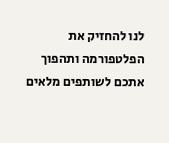לנו להחזיק את הפלטפורמה ותהפוך אתכם לשותפים מלאים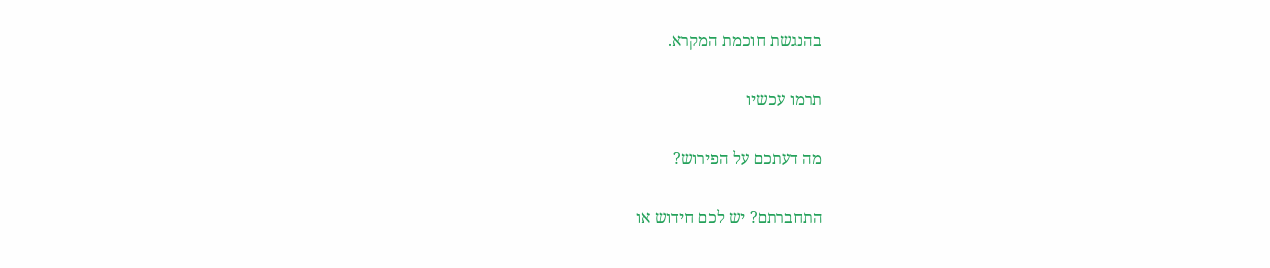בהנגשת חוכמת המקרא.

תרמו עכשיו

מה דעתכם על הפירוש?

התחברתם? יש לכם חידוש או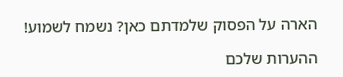הארה על הפסוק שלמדתם כאן? נשמח לשמוע!

ההערות שלכם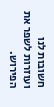חשובות לנו ועוזרות לשפר את הפירוש.